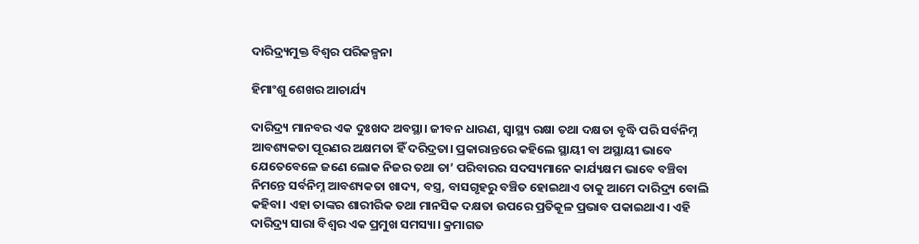ଦାରିଦ୍ର୍ୟମୁକ୍ତ ବିଶ୍ୱର ପରିକଳ୍ପନା

ହିମାଂଶୁ ଶେଖର ଆଚାର୍ଯ୍ୟ

ଦାରିଦ୍ର୍ୟ ମାନବର ଏକ ଦୁଃଖଦ ଅବସ୍ଥା। ଜୀବନ ଧାରଣ, ସ୍ବାସ୍ଥ୍ୟ ରକ୍ଷା ତଥା ଦକ୍ଷତା ବୃଦ୍ଧି ପରି ସର୍ବନିମ୍ନ ଆବଶ୍ୟକତା ପୂରଣର ଅକ୍ଷମତା ହିଁ ଦରିଦ୍ରତା। ପ୍ରକାରାନ୍ତରେ କହିଲେ ସ୍ଥାୟୀ ବା ଅସ୍ଥାୟୀ ଭାବେ ଯେତେବେଳେ ଜଣେ ଲୋକ ନିଜର ତଥା ତା’ ପରିବାରର ସଦସ୍ୟମାନେ କାର୍ଯ୍ୟକ୍ଷମ ଭାବେ ବଞ୍ଚିବା ନିମନ୍ତେ ସର୍ବନିମ୍ନ ଆବଶ୍ୟକତା ଖାଦ୍ୟ, ବସ୍ତ୍ର, ବାସଗୃହରୁ ବଞ୍ଚିତ ହୋଇଥାଏ ତାକୁ ଆମେ ଦାରିଦ୍ର୍ୟ ବୋଲି କହିବା। ଏହା ତାଙ୍କର ଶାରୀରିକ ତଥା ମାନସିକ ଦକ୍ଷତା ଉପରେ ପ୍ରତିକୂଳ ପ୍ରଭାବ ପକାଇଥାଏ। ଏହି ଦାରିଦ୍ର୍ୟ ସାରା ବିଶ୍ୱର ଏକ ପ୍ରମୁଖ ସମସ୍ୟା। କ୍ରମାଗତ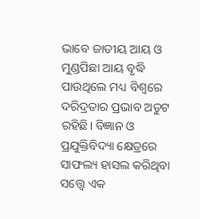ଭାବେ ଜାତୀୟ ଆୟ ଓ ମୁଣ୍ଡପିଛା ଆୟ ବୃଦ୍ଧି ପାଉଥିଲେ ମଧ୍ୟ ବିଶ୍ୱରେ ଦରିଦ୍ରତାର ପ୍ରଭାବ ଅତୁଟ ରହିଛି। ବିଜ୍ଞାନ ଓ ପ୍ରଯୁକ୍ତିବିଦ୍ୟା କ୍ଷେତ୍ରରେ ସାଫଲ୍ୟ ହାସଲ କରିଥିବା ସତ୍ତ୍ୱେ ଏକ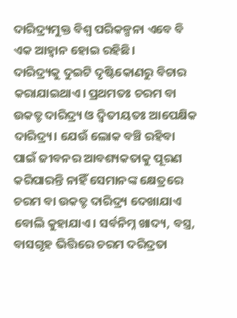ଦାରିଦ୍ର୍ୟମୁକ୍ତ ବିଶ୍ୱ ପରିକଳ୍ପନା ଏବେ ବି ଏକ ଆହ୍ବାନ ହୋଇ ରହିଛି।
ଦାରିଦ୍ର୍ୟକୁ ଦୁଇଟି ଦୃଷ୍ଟିକୋଣରୁ ବିଚାର କରାଯାଇଥାଏ। ପ୍ରଥମତଃ ଚରମ ବା ଉକତ୍ଟ ଦାରିଦ୍ର୍ୟ ଓ ଦ୍ୱିତୀୟତଃ ଆପେକ୍ଷିକ ଦାରିଦ୍ର୍ୟ। ଯେଉଁ ଲୋକ ବଞ୍ଚି ରହିବା ପାଇଁ ଜୀବନର ଆବଶ୍ୟକତାକୁ ପୂରଣ କରିପାରନ୍ତି ନାହିଁ ସେମାନଙ୍କ କ୍ଷେତ୍ରରେ ଚରମ ବା ଉକତ୍ଟ ଦାରିଦ୍ର୍ୟ ଦେଖାଯାଏ ବୋଲି କୁହାଯାଏ। ସର୍ବନିମ୍ନ ଖାଦ୍ୟ, ବସ୍ତ୍ର, ବାସଗୃହ ଭିତ୍ତିରେ ଚରମ ଦରିଦ୍ରତା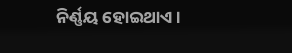ନିର୍ଣ୍ଣୟ ହୋଇଥାଏ।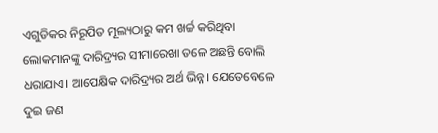ଏଗୁଡିକର ନିରୂପିତ ମୂଲ୍ୟଠାରୁ କମ ଖର୍ଚ୍ଚ କରିଥିବା ଲୋକମାନଙ୍କୁ ଦାରିଦ୍ର୍ୟର ସୀମାରେଖା ତଳେ ଅଛନ୍ତି ବୋଲି ଧରାଯାଏ। ଆପେକ୍ଷିକ ଦାରିଦ୍ର୍ୟର ଅର୍ଥ ଭିନ୍ନ। ଯେତେବେଳେ ଦୁଇ ଜଣ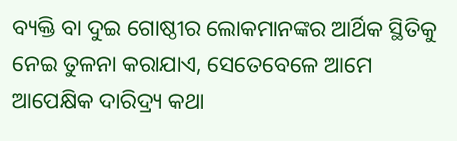ବ୍ୟକ୍ତି ବା ଦୁଇ ଗୋଷ୍ଠୀର ଲୋକମାନଙ୍କର ଆର୍ଥିକ ସ୍ଥିତିକୁ ନେଇ ତୁଳନା କରାଯାଏ, ସେତେବେଳେ ଆମେ ଆପେକ୍ଷିକ ଦାରିଦ୍ର୍ୟ କଥା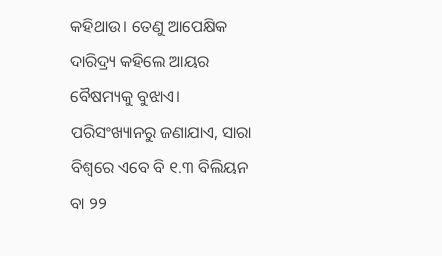କହିଥାଉ। ତେଣୁ ଆପେକ୍ଷିକ ଦାରିଦ୍ର୍ୟ କହିଲେ ଆୟର ବୈଷମ୍ୟକୁ ବୁଝାଏ।
ପରିସଂଖ୍ୟାନରୁ ଜଣାଯାଏ, ସାରା ବିଶ୍ୱରେ ଏବେ ବି ୧.୩ ବିଲିୟନ ବା ୨୨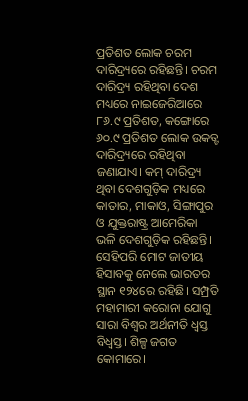ପ୍ରତିଶତ ଲୋକ ଚରମ ଦାରିଦ୍ର୍ୟରେ ରହିଛନ୍ତି। ଚରମ ଦାରିଦ୍ର୍ୟ ରହିଥିବା ଦେଶ ମଧ୍ୟରେ ନାଇଜେରିଆରେ ୮୬.୯ ପ୍ରତିଶତ, କଙ୍ଗୋରେ ୬୦.୯ ପ୍ରତିଶତ ଲୋକ ଉକତ୍ଟ ଦାରିଦ୍ର୍ୟରେ ରହିଥିବା ଜଣାଯାଏ। କମ୍‌ ଦାରିଦ୍ର୍ୟ ଥିବା ଦେଶଗୁଡ଼ିକ ମଧ୍ୟରେ କାତାର, ମାକାଓ, ସିଙ୍ଗାପୁର ଓ ଯୁକ୍ତରାଷ୍ଟ୍ର ଆମେରିକା ଭଳି ଦେଶଗୁଡ଼ିକ ରହିଛନ୍ତି। ସେହିପରି ମୋଟ ଜାତୀୟ ହିସାବକୁ ନେଲେ ଭାରତର ସ୍ଥାନ ୧୨୪ରେ ରହିଛି। ସମ୍ପ୍ରତି ମହାମାରୀ କରୋନା ଯୋଗୁ ସାରା ବିଶ୍ୱର ଅର୍ଥନୀତି ଧ୍ୱସ୍ତ ବିଧ୍ୱସ୍ତ। ଶିଳ୍ପ ଜଗତ କୋମାରେ।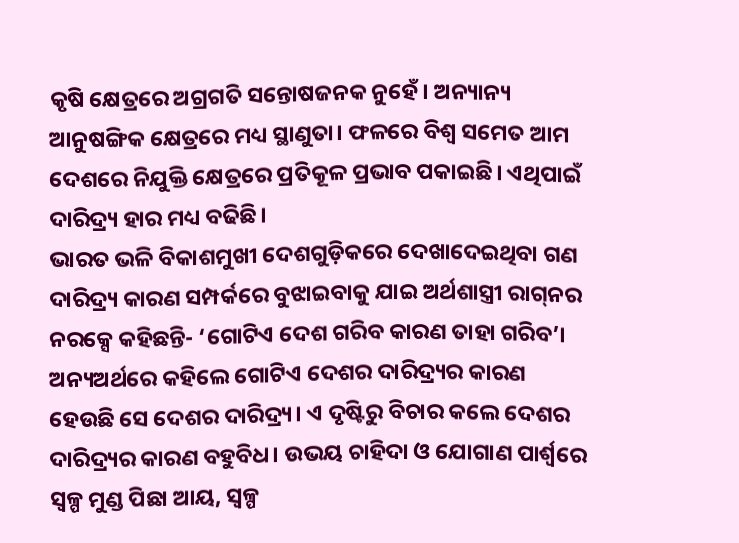କୃଷି କ୍ଷେତ୍ରରେ ଅଗ୍ରଗତି ସନ୍ତୋଷଜନକ ନୁହେଁ। ଅନ୍ୟାନ୍ୟ ଆନୁଷଙ୍ଗିକ କ୍ଷେତ୍ରରେ ମଧ୍ୟ ସ୍ଥାଣୁତା। ଫଳରେ ବିଶ୍ୱ ସମେତ ଆମ ଦେଶରେ ନିଯୁକ୍ତି କ୍ଷେତ୍ରରେ ପ୍ରତିକୂଳ ପ୍ରଭାବ ପକାଇଛି। ଏଥିପାଇଁ ଦାରିଦ୍ର୍ୟ ହାର ମଧ୍ୟ ବଢିଛି।
ଭାରତ ଭଳି ବିକାଶମୁଖୀ ଦେଶଗୁଡ଼ିକରେ ଦେଖାଦେଇଥିବା ଗଣ ଦାରିଦ୍ର୍ୟ କାରଣ ସମ୍ପର୍କରେ ବୁଝାଇବାକୁ ଯାଇ ଅର୍ଥଶାସ୍ତ୍ରୀ ରାଗ୍‌ନର ନରକ୍ସେ କହିଛନ୍ତି- ‘ଗୋଟିଏ ଦେଶ ଗରିବ କାରଣ ତାହା ଗରିବ’। ଅନ୍ୟଅର୍ଥରେ କହିଲେ ଗୋଟିଏ ଦେଶର ଦାରିଦ୍ର୍ୟର କାରଣ ହେଉଛି ସେ ଦେଶର ଦାରିଦ୍ର୍ୟ। ଏ ଦୃଷ୍ଟିରୁ ବିଚାର କଲେ ଦେଶର ଦାରିଦ୍ର୍ୟର କାରଣ ବହୁବିଧ। ଉଭୟ ଚାହିଦା ଓ ଯୋଗାଣ ପାର୍ଶ୍ୱରେ ସ୍ବଳ୍ପ ମୁଣ୍ଡ ପିଛା ଆୟ, ସ୍ବଳ୍ପ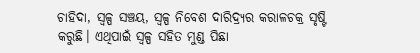ଚାହିଦା, ସ୍ବଳ୍ପ ସଞ୍ଚୟ, ସ୍ବଳ୍ପ ନିବେଶ ଦାରିଦ୍ର୍ୟର କରାଳଚକ୍ର ସୃଷ୍ଟି କରୁଛି। ଏଥିପାଇଁ ସ୍ବଳ୍ପ ସହିତ ମୁଣ୍ଡ ପିଛା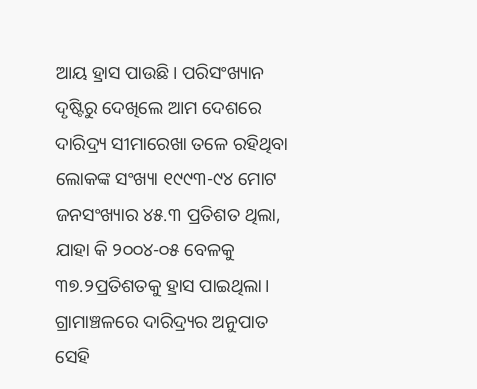ଆୟ ହ୍ରାସ ପାଉଛି। ପରିସଂଖ୍ୟାନ ଦୃଷ୍ଟିରୁ ଦେଖିଲେ ଆମ ଦେଶରେ ଦାରିଦ୍ର୍ୟ ସୀମାରେଖା ତଳେ ରହିଥିବା ଲୋକଙ୍କ ସଂଖ୍ୟା ୧୯୯୩-୯୪ ମୋଟ ଜନସଂଖ୍ୟାର ୪୫.୩ ପ୍ରତିଶତ ଥିଲା, ଯାହା କି ୨୦୦୪-୦୫ ବେଳକୁ ୩୭.୨ପ୍ରତିଶତକୁ ହ୍ରାସ ପାଇଥିଲା। ଗ୍ରାମାଞ୍ଚଳରେ ଦାରିଦ୍ର୍ୟର ଅନୁପାତ ସେହି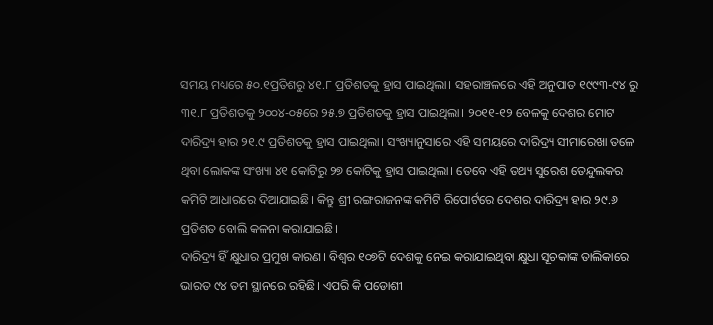ସମୟ ମଧ୍ୟରେ ୫୦.୧ପ୍ରତିଶରୁ ୪୧.୮ ପ୍ରତିଶତକୁ ହ୍ରାସ ପାଇଥିଲା। ସହରାଞ୍ଚଳରେ ଏହି ଅନୁପାତ ୧୯୯୩-୯୪ ରୁ ୩୧.୮ ପ୍ରତିଶତକୁ ୨୦୦୪-୦୫ରେ ୨୫.୭ ପ୍ରତିଶତକୁ ହ୍ରାସ ପାଇଥିଲା। ୨୦୧୧-୧୨ ବେଳକୁ ଦେଶର ମୋଟ ଦାରିଦ୍ର୍ୟ ହାର ୨୧.୯ ପ୍ରତିଶତକୁ ହ୍ରାସ ପାଇଥିଲା। ସଂଖ୍ୟାନୁସାରେ ଏହି ସମୟରେ ଦାରିଦ୍ର୍ୟ ସୀମାରେଖା ତଳେ ଥିବା ଲୋକଙ୍କ ସଂଖ୍ୟା ୪୧ କୋଟିରୁ ୨୭ କୋଟିକୁ ହ୍ରାସ ପାଇଥିଲା। ତେବେ ଏହି ତଥ୍ୟ ସୁରେଶ ତେନ୍ଦୁଲକର କମିଟି ଆଧାରରେ ଦିଆଯାଇଛି। କିନ୍ତୁ ଶ୍ରୀ ରଙ୍ଗରାଜନଙ୍କ କମିଟି ରିପୋର୍ଟରେ ଦେଶର ଦାରିଦ୍ର୍ୟ ହାର ୨୯.୬ ପ୍ରତିଶତ ବୋଲି କଳନା କରାଯାଇଛି।
ଦାରିଦ୍ର୍ୟ ହିଁ କ୍ଷୁଧାର ପ୍ରମୁଖ କାରଣ। ବିଶ୍ୱର ୧୦୭ଟି ଦେଶକୁ ନେଇ କରାଯାଇଥିବା କ୍ଷୁଧା ସୂଚକାଙ୍କ ତାଲିକାରେ ଭାରତ ୯୪ ତମ ସ୍ଥାନରେ ରହିଛି। ଏପରି କି ପଡୋଶୀ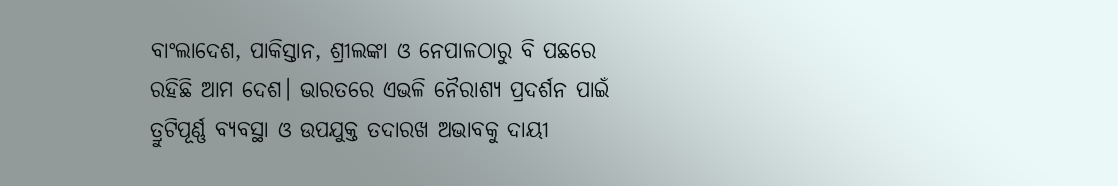ବାଂଲାଦେଶ, ପାକିସ୍ତାନ, ଶ୍ରୀଲଙ୍କା ଓ ନେପାଳଠାରୁ ବି ପଛରେ ରହିଛି ଆମ ଦେଶ। ଭାରତରେ ଏଭଳି ନୈରାଶ୍ୟ ପ୍ରଦର୍ଶନ ପାଇଁ ତ୍ରୁଟିପୂର୍ଣ୍ଣ ବ୍ୟବସ୍ଥା ଓ ଉପଯୁକ୍ତ ତଦାରଖ ଅଭାବକୁ ଦାୟୀ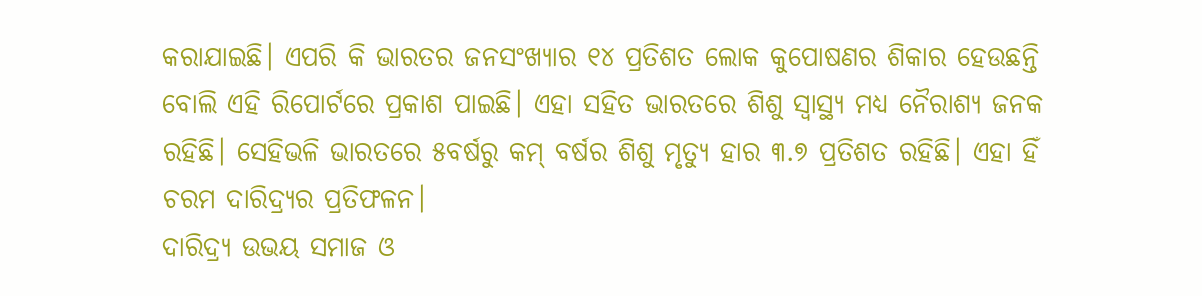କରାଯାଇଛି। ଏପରି କି ଭାରତର ଜନସଂଖ୍ୟାର ୧୪ ପ୍ରତିଶତ ଲୋକ କୁପୋଷଣର ଶିକାର ହେଉଛନ୍ତି ବୋଲି ଏହି ରିପୋର୍ଟରେ ପ୍ରକାଶ ପାଇଛି। ଏହା ସହିତ ଭାରତରେ ଶିଶୁ ସ୍ବାସ୍ଥ୍ୟ ମଧ୍ୟ ନୈରାଶ୍ୟ ଜନକ ରହିଛି। ସେହିଭଳି ଭାରତରେ ୫ବର୍ଷରୁ କମ୍‌ ବର୍ଷର ଶିଶୁ ମୃତ୍ୟୁ ହାର ୩.୭ ପ୍ରତିଶତ ରହିଛି। ଏହା ହିଁ ଚରମ ଦାରିଦ୍ର୍ୟର ପ୍ରତିଫଳନ।
ଦାରିଦ୍ର୍ୟ ଉଭୟ ସମାଜ ଓ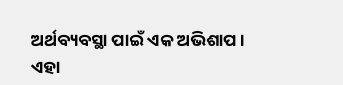ଅର୍ଥବ୍ୟବସ୍ଥା ପାଇଁ ଏକ ଅଭିଶାପ। ଏହା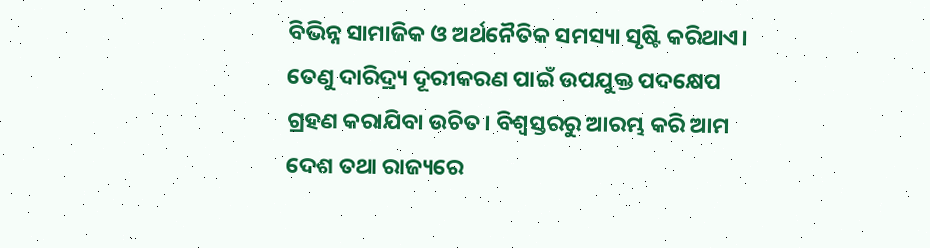ବିଭିନ୍ନ ସାମାଜିକ ଓ ଅର୍ଥନୈତିକ ସମସ୍ୟା ସୃଷ୍ଟି କରିଥାଏ। ତେଣୁ ଦାରିଦ୍ର୍ୟ ଦୂରୀକରଣ ପାଇଁ ଉପଯୁକ୍ତ ପଦକ୍ଷେପ ଗ୍ରହଣ କରାଯିବା ଉଚିତ। ବିଶ୍ୱସ୍ତରରୁ ଆରମ୍ଭ କରି ଆମ ଦେଶ ତଥା ରାଜ୍ୟରେ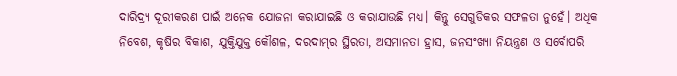ଦାରିଦ୍ର୍ୟ ଦୂରୀକରଣ ପାଇଁ ଅନେକ ଯୋଜନା କରାଯାଇଛି ଓ କରାଯାଉଛି ମଧ୍ୟ। କିନ୍ତୁ ସେଗୁଡିକର ସଫଳତା ନୁହେଁ। ଅଧିକ ନିବେଶ, କୃଷିର ବିକାଶ, ଯୁକ୍ତିଯୁକ୍ତ କୌଶଳ, ଦରଦାମ୍‌ର ସ୍ଥିରତା, ଅସମାନତା ହ୍ରାସ, ଜନସଂଖ୍ୟା ନିୟନ୍ତ୍ରଣ ଓ ସର୍ବୋପରି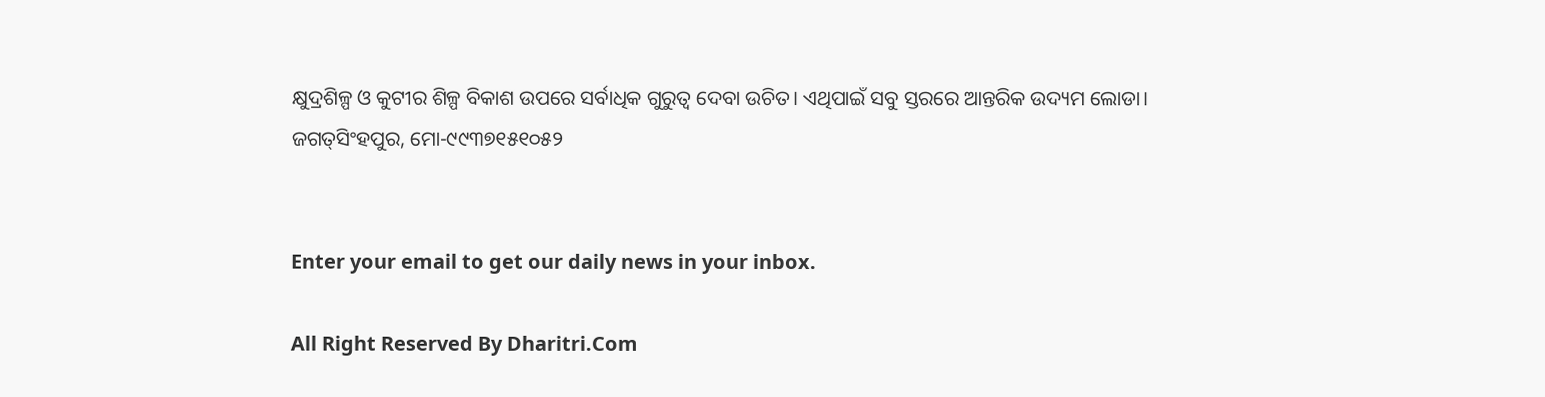କ୍ଷୁଦ୍ରଶିଳ୍ପ ଓ କୁଟୀର ଶିଳ୍ପ ବିକାଶ ଉପରେ ସର୍ବାଧିକ ଗୁରୁତ୍ୱ ଦେବା ଉଚିତ। ଏଥିପାଇଁ ସବୁ ସ୍ତରରେ ଆନ୍ତରିକ ଉଦ୍ୟମ ଲୋଡା।
ଜଗତ୍‌ସିଂହପୁର, ମୋ-୯୯୩୭୧୫୧୦୫୨


Enter your email to get our daily news in your inbox.

All Right Reserved By Dharitri.Com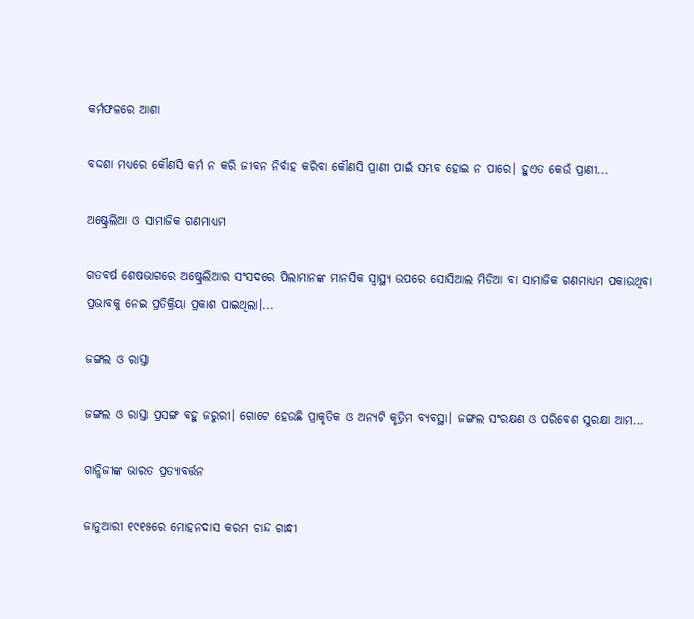କର୍ମଫଳରେ ଆଶା

ବଦ୍ଦଶା ମଧ୍ୟରେ କୌଣସି କର୍ମ ନ କରି ଜୀବନ ନିର୍ବାହ କରିବା କୌଣସି ପ୍ରାଣୀ ପାଇଁ ସମ୍ଭବ ହୋଇ ନ ପାରେ। ହୁଏତ କେଉଁ ପ୍ରାଣୀ...

ଅଷ୍ଟ୍ରେଲିଆ ଓ ସାମାଜିକ ଗଣମାଧ୍ୟମ

ଗତବର୍ଷ ଶେଷଭାଗରେ ଅଷ୍ଟ୍ରେଲିଆର ସଂସଦରେ ପିଲାମାନଙ୍କ ମାନସିକ ସ୍ବାସ୍ଥ୍ୟ ଉପରେ ସୋସିଆଲ ମିଡିଆ ବା ସାମାଜିକ ଗଣମାଧ୍ୟମ ପକାଉଥିବା ପ୍ରଭାବକୁ ନେଇ ପ୍ରତିକ୍ରିୟା ପ୍ରକାଶ ପାଇଥିଲା।...

ଜଙ୍ଗଲ ଓ ରାସ୍ତା

ଜଙ୍ଗଲ ଓ ରାସ୍ତା ପ୍ରସଙ୍ଗ ବହୁ ଜରୁରୀ। ଗୋଟେ ହେଉଛି ପ୍ରାକୃତିକ ଓ ଅନ୍ୟଟି କୃତ୍ରିମ ବ୍ୟବସ୍ଥା। ଜଙ୍ଗଲ ସଂରକ୍ଷଣ ଓ ପରିବେଶ ସୁରକ୍ଷା ଆମ...

ଗାନ୍ଧିଜୀଙ୍କ ଭାରତ ପ୍ରତ୍ୟାବର୍ତ୍ତନ

ଜାନୁଆରୀ ୧୯୧୫ରେ ମୋହନଦାସ କରମ ଚାନ୍ଦ ଗାନ୍ଧୀ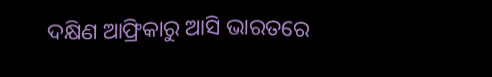ଦକ୍ଷିଣ ଆଫ୍ରିକାରୁ ଆସି ଭାରତରେ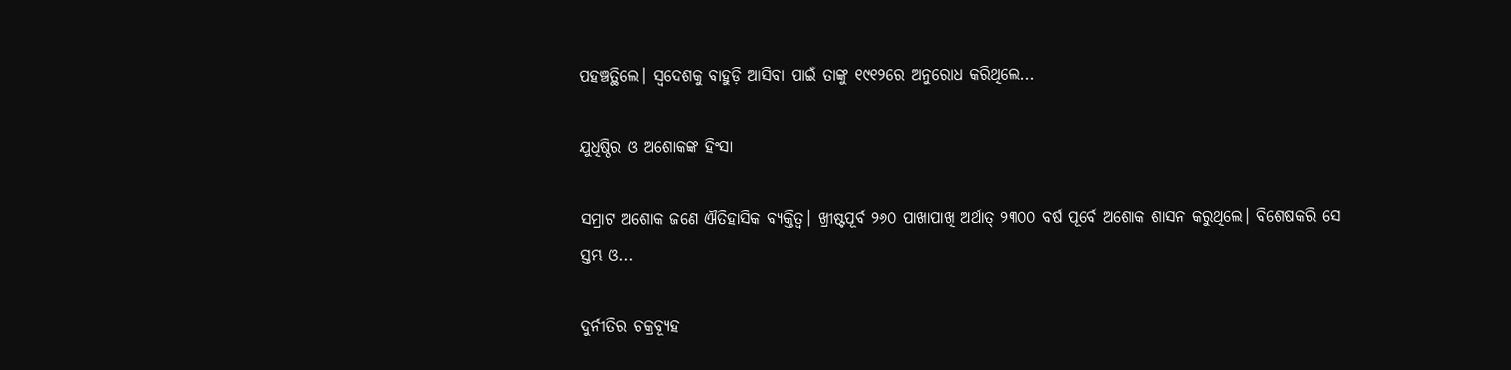ପହଞ୍ଚତ୍ଥିଲେ। ସ୍ବଦେଶକୁ ବାହୁଡ଼ି ଆସିବା ପାଇଁ ତାଙ୍କୁ ୧୯୧୨ରେ ଅନୁରୋଧ କରିଥିଲେ...

ଯୁଧିଷ୍ଠିର ଓ ଅଶୋକଙ୍କ ହିଂସା

ସମ୍ରାଟ ଅଶୋକ ଜଣେ ଐତିହାସିକ ବ୍ୟକ୍ତିତ୍ୱ। ଖ୍ରୀଷ୍ଟପୂର୍ବ ୨୬୦ ପାଖାପାଖି ଅର୍ଥାତ୍‌ ୨୩୦୦ ବର୍ଷ ପୂର୍ବେ ଅଶୋକ ଶାସନ କରୁଥିଲେ। ବିଶେଷକରି ସେ ସ୍ତମ୍ଭ ଓ...

ଦୁର୍ନୀତିର ଚକ୍ରବ୍ୟୂହ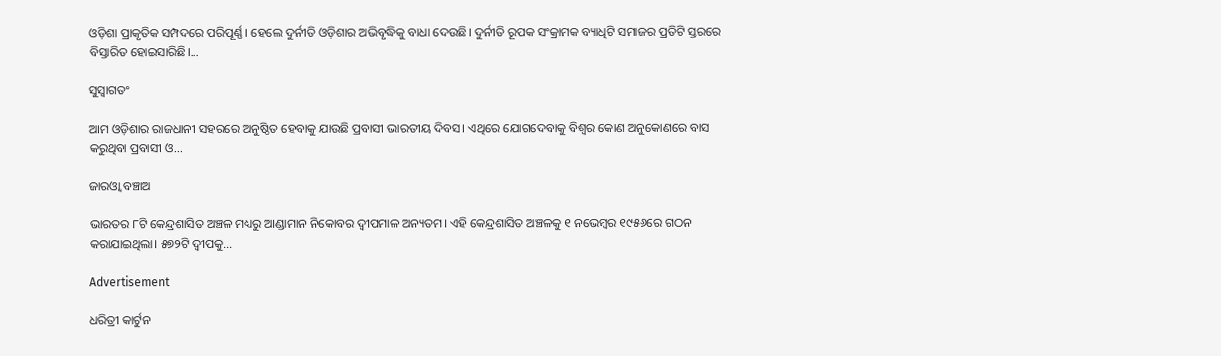ଓଡ଼ିଶା ପ୍ରାକୃତିକ ସମ୍ପଦରେ ପରିପୂର୍ଣ୍ଣ। ହେଲେ ଦୁର୍ନୀତି ଓଡ଼ିଶାର ଅଭିବୃଦ୍ଧିକୁ ବାଧା ଦେଉଛି। ଦୁର୍ନୀତି ରୂପକ ସଂକ୍ରାମକ ବ୍ୟାଧିଟି ସମାଜର ପ୍ରତିଟି ସ୍ତରରେ ବିସ୍ତାରିତ ହୋଇସାରିଛି।...

ସୁସ୍ବାଗତଂ

ଆମ ଓଡ଼ିଶାର ରାଜଧାନୀ ସହରରେ ଅନୁଷ୍ଠିତ ହେବାକୁ ଯାଉଛି ପ୍ରବାସୀ ଭାରତୀୟ ଦିବସ। ଏଥିରେ ଯୋଗଦେବାକୁ ବିଶ୍ବର କୋଣ ଅନୁକୋଣରେ ବାସ କରୁଥିବା ପ୍ରବାସୀ ଓ...

ଜାରଓ୍ବା ବଞ୍ଚାଅ

ଭାରତର ୮ଟି କେନ୍ଦ୍ରଶାସିତ ଅଞ୍ଚଳ ମଧ୍ୟରୁ ଆଣ୍ଡାମାନ ନିକୋବର ଦ୍ୱୀପମାଳ ଅନ୍ୟତମ। ଏହି କେନ୍ଦ୍ରଶାସିତ ଅଞ୍ଚଳକୁ ୧ ନଭେମ୍ବର ୧୯୫୬ରେ ଗଠନ କରାଯାଇଥିଲା। ୫୭୨ଟି ଦ୍ୱୀପକୁ...

Advertisement

ଧରିତ୍ରୀ କାର୍ଟୁନ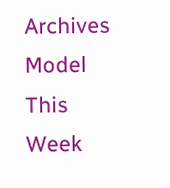Archives
Model This Week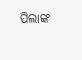ପିଲାଙ୍କ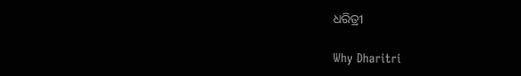ଧରିତ୍ରୀ

Why Dharitri